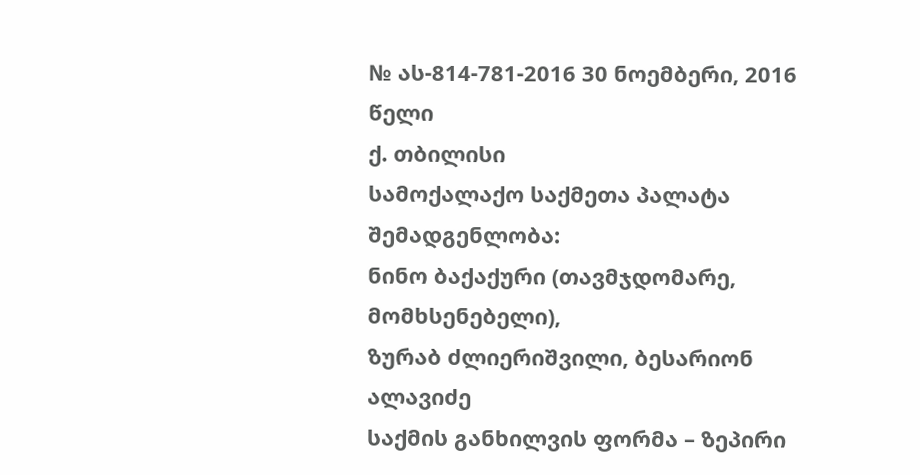№ ას-814-781-2016 30 ნოემბერი, 2016 წელი
ქ. თბილისი
სამოქალაქო საქმეთა პალატა
შემადგენლობა:
ნინო ბაქაქური (თავმჯდომარე, მომხსენებელი),
ზურაბ ძლიერიშვილი, ბესარიონ ალავიძე
საქმის განხილვის ფორმა – ზეპირი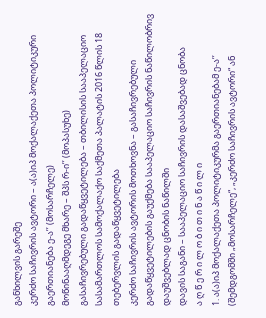განხილვის გარეშე
კერძო საჩივრის ავტორი – ა(ა)იპ მოქალაქეთა პოლიტიკური გაერთიანება ე-ა’’ (მოსარჩელე)
მოწინააღმდეგე მხარე – შპს რ-ი’’ (მოპასუხე)
გასაჩივრებული გადაწყვეტილება – თბილისის სააპელაციო სასამართლოს სამოქალაქო საქმეთა პალატის 2016 წლის 18 თებერვლის გადაწყვეტილება
კერძო საჩივრის ავტორის მოთხოვნა – გასაჩივრებული გადაწყვეტილების გაუქმება სააპელაციო საჩივრის ნაწილობრივ დაუშვებლად ცნობის ნაწილში
დავის საგანი – სააპელაციო საჩივრის დასაშვებად ცნობა
ა ღ წ ე რ ი ლ ო ბ ი თ ი ნ ა წ ი ლ ი
1. ა(ა)იპ მოქალაქეთა პოლიტიკურმა გაერთიანებამ ე-ა’’ (შემდგომში „მოსარჩელე“, „კერძო საჩივრის ავტორი“ ან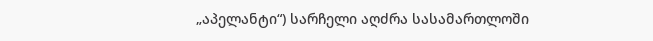„აპელანტი“) სარჩელი აღძრა სასამართლოში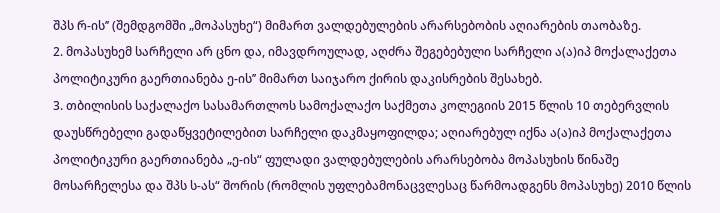შპს რ-ის’’ (შემდგომში „მოპასუხე“) მიმართ ვალდებულების არარსებობის აღიარების თაობაზე.
2. მოპასუხემ სარჩელი არ ცნო და, იმავდროულად, აღძრა შეგებებული სარჩელი ა(ა)იპ მოქალაქეთა პოლიტიკური გაერთიანება ე-ის’’ მიმართ საიჯარო ქირის დაკისრების შესახებ.
3. თბილისის საქალაქო სასამართლოს სამოქალაქო საქმეთა კოლეგიის 2015 წლის 10 თებერვლის დაუსწრებელი გადაწყვეტილებით სარჩელი დაკმაყოფილდა; აღიარებულ იქნა ა(ა)იპ მოქალაქეთა პოლიტიკური გაერთიანება „ე-ის“ ფულადი ვალდებულების არარსებობა მოპასუხის წინაშე მოსარჩელესა და შპს ს-ას“ შორის (რომლის უფლებამონაცვლესაც წარმოადგენს მოპასუხე) 2010 წლის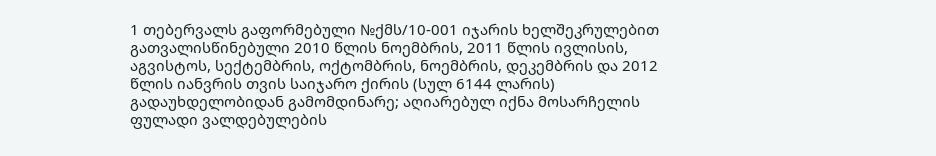1 თებერვალს გაფორმებული №ქმს/10-001 იჯარის ხელშეკრულებით გათვალისწინებული 2010 წლის ნოემბრის, 2011 წლის ივლისის, აგვისტოს, სექტემბრის, ოქტომბრის, ნოემბრის, დეკემბრის და 2012 წლის იანვრის თვის საიჯარო ქირის (სულ 6144 ლარის) გადაუხდელობიდან გამომდინარე; აღიარებულ იქნა მოსარჩელის ფულადი ვალდებულების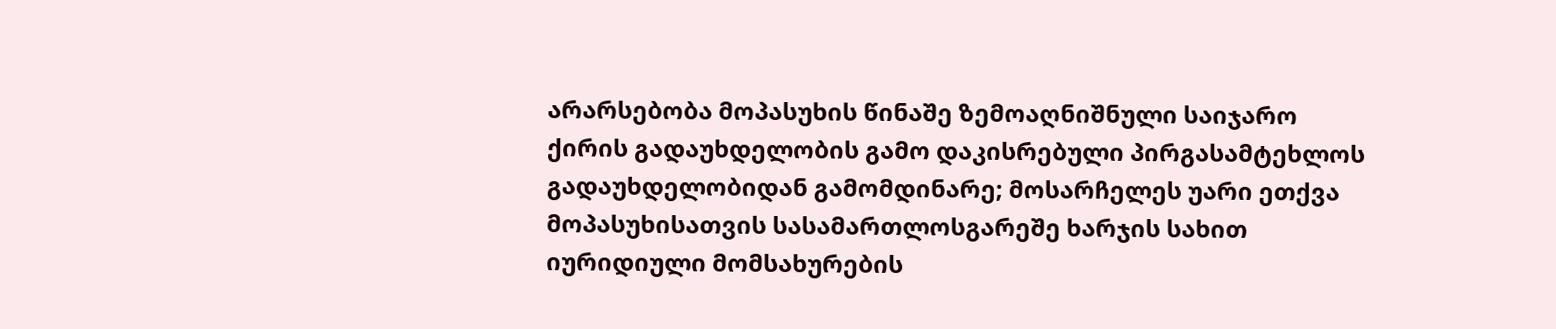არარსებობა მოპასუხის წინაშე ზემოაღნიშნული საიჯარო ქირის გადაუხდელობის გამო დაკისრებული პირგასამტეხლოს გადაუხდელობიდან გამომდინარე; მოსარჩელეს უარი ეთქვა მოპასუხისათვის სასამართლოსგარეშე ხარჯის სახით იურიდიული მომსახურების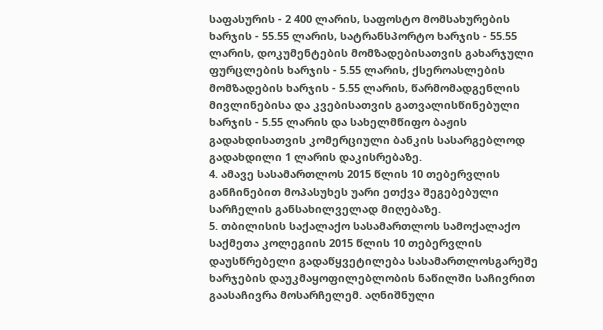საფასურის - 2 400 ლარის, საფოსტო მომსახურების ხარჯის - 55.55 ლარის, სატრანსპორტო ხარჯის - 55.55 ლარის, დოკუმენტების მომზადებისათვის გახარჯული ფურცლების ხარჯის - 5.55 ლარის, ქსეროასლების მომზადების ხარჯის - 5.55 ლარის, წარმომადგენლის მივლინებისა და კვებისათვის გათვალისწინებული ხარჯის - 5.55 ლარის და სახელმწიფო ბაჟის გადახდისათვის კომერციული ბანკის სასარგებლოდ გადახდილი 1 ლარის დაკისრებაზე.
4. ამავე სასამართლოს 2015 წლის 10 თებერვლის განჩინებით მოპასუხეს უარი ეთქვა შეგებებული სარჩელის განსახილველად მიღებაზე.
5. თბილისის საქალაქო სასამართლოს სამოქალაქო საქმეთა კოლეგიის 2015 წლის 10 თებერვლის დაუსწრებელი გადაწყვეტილება სასამართლოსგარეშე ხარჯების დაუკმაყოფილებლობის ნაწილში საჩივრით გაასაჩივრა მოსარჩელემ. აღნიშნული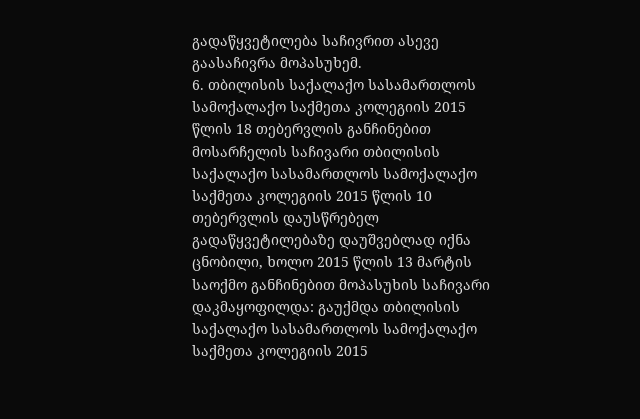გადაწყვეტილება საჩივრით ასევე გაასაჩივრა მოპასუხემ.
6. თბილისის საქალაქო სასამართლოს სამოქალაქო საქმეთა კოლეგიის 2015 წლის 18 თებერვლის განჩინებით მოსარჩელის საჩივარი თბილისის საქალაქო სასამართლოს სამოქალაქო საქმეთა კოლეგიის 2015 წლის 10 თებერვლის დაუსწრებელ გადაწყვეტილებაზე დაუშვებლად იქნა ცნობილი, ხოლო 2015 წლის 13 მარტის საოქმო განჩინებით მოპასუხის საჩივარი დაკმაყოფილდა: გაუქმდა თბილისის საქალაქო სასამართლოს სამოქალაქო საქმეთა კოლეგიის 2015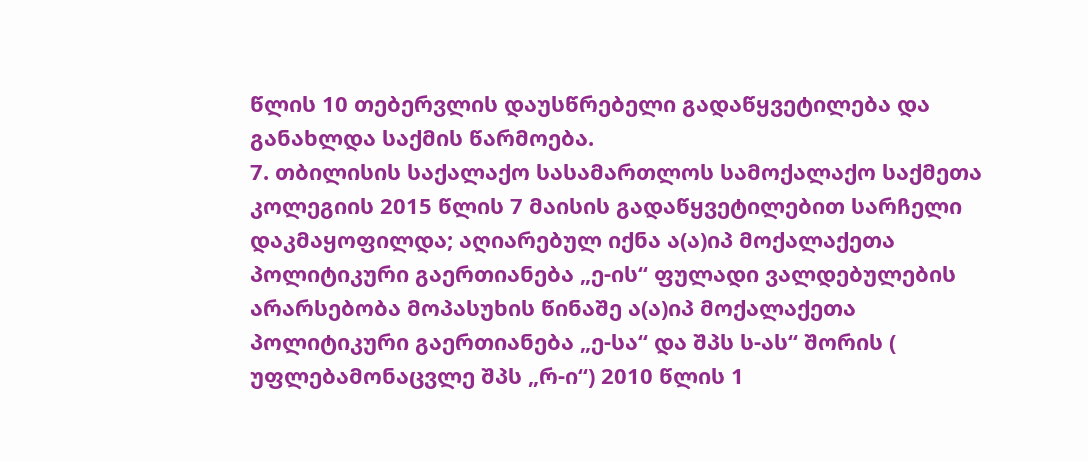წლის 10 თებერვლის დაუსწრებელი გადაწყვეტილება და განახლდა საქმის წარმოება.
7. თბილისის საქალაქო სასამართლოს სამოქალაქო საქმეთა კოლეგიის 2015 წლის 7 მაისის გადაწყვეტილებით სარჩელი დაკმაყოფილდა; აღიარებულ იქნა ა(ა)იპ მოქალაქეთა პოლიტიკური გაერთიანება „ე-ის“ ფულადი ვალდებულების არარსებობა მოპასუხის წინაშე ა(ა)იპ მოქალაქეთა პოლიტიკური გაერთიანება „ე-სა“ და შპს ს-ას“ შორის ( უფლებამონაცვლე შპს „რ-ი“) 2010 წლის 1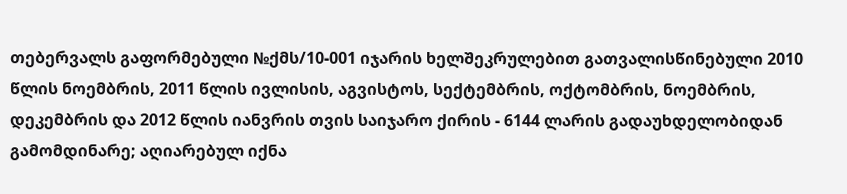თებერვალს გაფორმებული №ქმს/10-001 იჯარის ხელშეკრულებით გათვალისწინებული 2010 წლის ნოემბრის, 2011 წლის ივლისის, აგვისტოს, სექტემბრის, ოქტომბრის, ნოემბრის, დეკემბრის და 2012 წლის იანვრის თვის საიჯარო ქირის - 6144 ლარის გადაუხდელობიდან გამომდინარე; აღიარებულ იქნა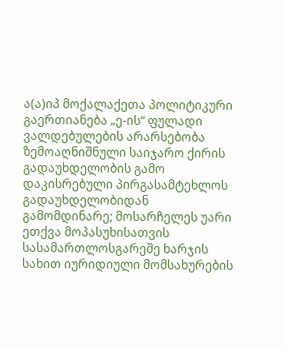ა(ა)იპ მოქალაქეთა პოლიტიკური გაერთიანება „ე-ის“ ფულადი ვალდებულების არარსებობა ზემოაღნიშნული საიჯარო ქირის გადაუხდელობის გამო დაკისრებული პირგასამტეხლოს გადაუხდელობიდან გამომდინარე; მოსარჩელეს უარი ეთქვა მოპასუხისათვის სასამართლოსგარეშე ხარჯის სახით იურიდიული მომსახურების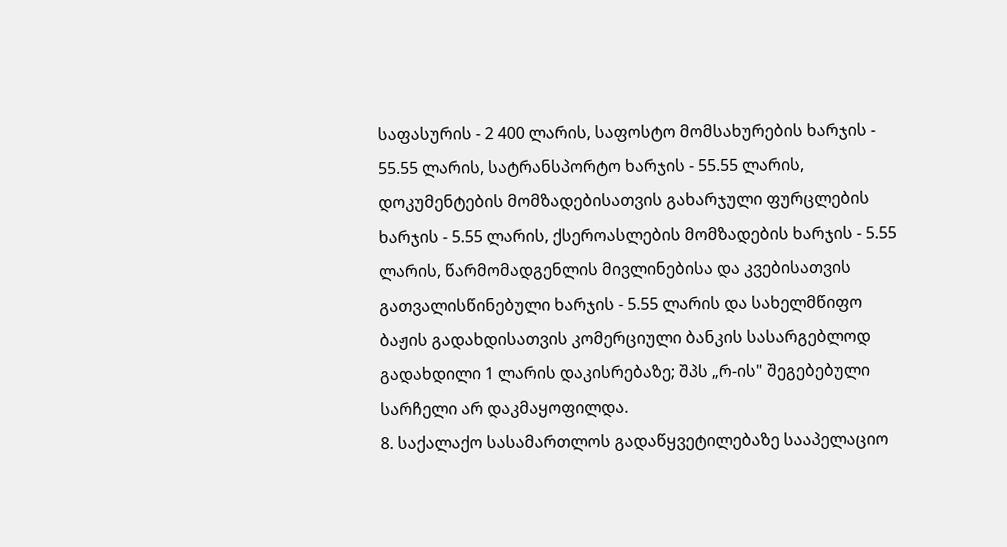საფასურის - 2 400 ლარის, საფოსტო მომსახურების ხარჯის - 55.55 ლარის, სატრანსპორტო ხარჯის - 55.55 ლარის, დოკუმენტების მომზადებისათვის გახარჯული ფურცლების ხარჯის - 5.55 ლარის, ქსეროასლების მომზადების ხარჯის - 5.55 ლარის, წარმომადგენლის მივლინებისა და კვებისათვის გათვალისწინებული ხარჯის - 5.55 ლარის და სახელმწიფო ბაჟის გადახდისათვის კომერციული ბანკის სასარგებლოდ გადახდილი 1 ლარის დაკისრებაზე; შპს „რ-ის" შეგებებული სარჩელი არ დაკმაყოფილდა.
8. საქალაქო სასამართლოს გადაწყვეტილებაზე სააპელაციო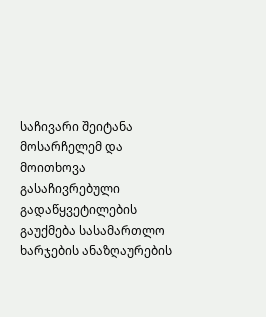საჩივარი შეიტანა მოსარჩელემ და მოითხოვა გასაჩივრებული გადაწყვეტილების გაუქმება სასამართლო ხარჯების ანაზღაურების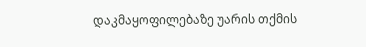დაკმაყოფილებაზე უარის თქმის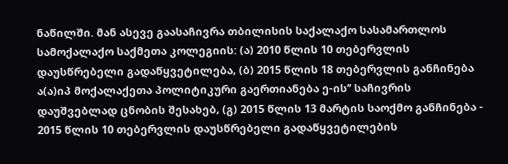ნაწილში. მან ასევე გაასაჩივრა თბილისის საქალაქო სასამართლოს სამოქალაქო საქმეთა კოლეგიის: (ა) 2010 წლის 10 თებერვლის დაუსწრებელი გადაწყვეტილება, (ბ) 2015 წლის 18 თებერვლის განჩინება ა(ა)იპ მოქალაქეთა პოლიტიკური გაერთიანება ე-ის’’ საჩივრის დაუშვებლად ცნობის შესახებ, (გ) 2015 წლის 13 მარტის საოქმო განჩინება - 2015 წლის 10 თებერვლის დაუსწრებელი გადაწყვეტილების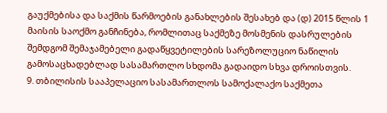გაუქმებისა და საქმის წარმოების განახლების შესახებ და (დ) 2015 წლის 1 მაისის საოქმო განჩინება, რომლითაც საქმეზე მოსმენის დასრულების შემდგომ შემაჯამებელი გადაწყვეტილების სარეზოლუციო ნაწილის გამოსაცხადებლად სასამართლო სხდომა გადაიდო სხვა დროისთვის.
9. თბილისის სააპელაციო სასამართლოს სამოქალაქო საქმეთა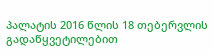პალატის 2016 წლის 18 თებერვლის გადაწყვეტილებით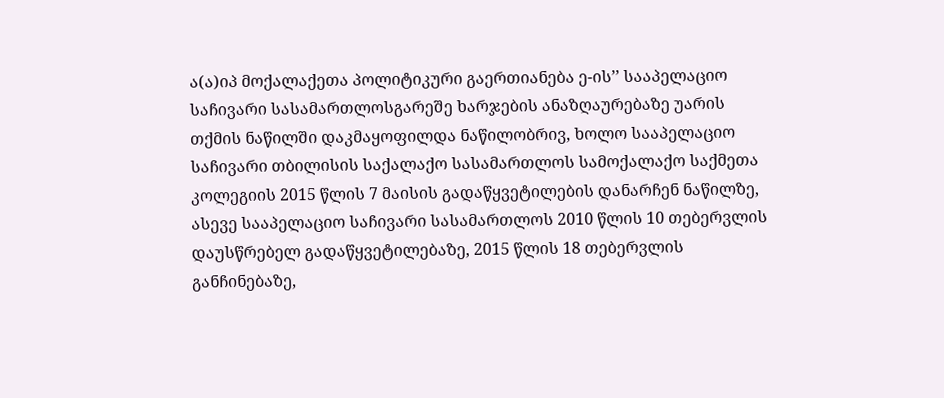ა(ა)იპ მოქალაქეთა პოლიტიკური გაერთიანება ე-ის’’ სააპელაციო საჩივარი სასამართლოსგარეშე ხარჯების ანაზღაურებაზე უარის თქმის ნაწილში დაკმაყოფილდა ნაწილობრივ, ხოლო სააპელაციო საჩივარი თბილისის საქალაქო სასამართლოს სამოქალაქო საქმეთა კოლეგიის 2015 წლის 7 მაისის გადაწყვეტილების დანარჩენ ნაწილზე, ასევე სააპელაციო საჩივარი სასამართლოს 2010 წლის 10 თებერვლის დაუსწრებელ გადაწყვეტილებაზე, 2015 წლის 18 თებერვლის განჩინებაზე,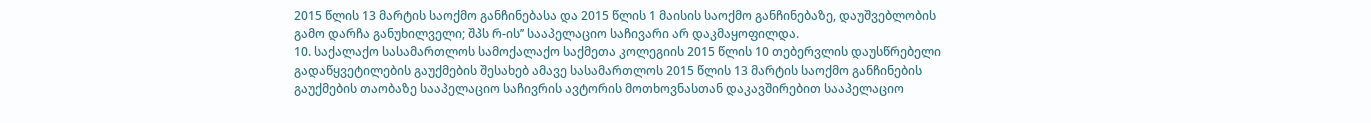2015 წლის 13 მარტის საოქმო განჩინებასა და 2015 წლის 1 მაისის საოქმო განჩინებაზე, დაუშვებლობის გამო დარჩა განუხილველი; შპს რ-ის’’ სააპელაციო საჩივარი არ დაკმაყოფილდა.
10. საქალაქო სასამართლოს სამოქალაქო საქმეთა კოლეგიის 2015 წლის 10 თებერვლის დაუსწრებელი გადაწყვეტილების გაუქმების შესახებ ამავე სასამართლოს 2015 წლის 13 მარტის საოქმო განჩინების გაუქმების თაობაზე სააპელაციო საჩივრის ავტორის მოთხოვნასთან დაკავშირებით სააპელაციო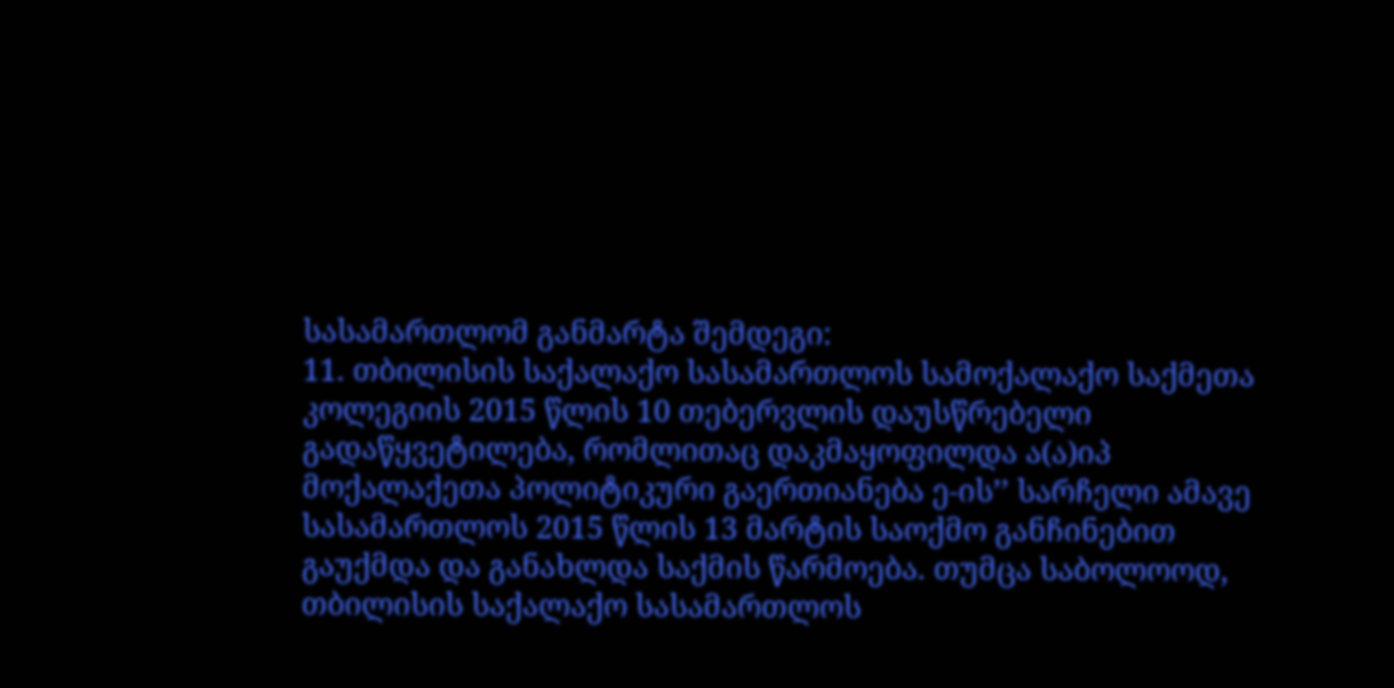სასამართლომ განმარტა შემდეგი:
11. თბილისის საქალაქო სასამართლოს სამოქალაქო საქმეთა კოლეგიის 2015 წლის 10 თებერვლის დაუსწრებელი გადაწყვეტილება, რომლითაც დაკმაყოფილდა ა(ა)იპ მოქალაქეთა პოლიტიკური გაერთიანება ე-ის’’ სარჩელი ამავე სასამართლოს 2015 წლის 13 მარტის საოქმო განჩინებით გაუქმდა და განახლდა საქმის წარმოება. თუმცა საბოლოოდ, თბილისის საქალაქო სასამართლოს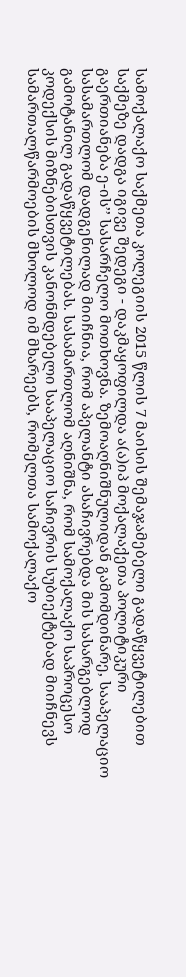სამოქალაქო საქმეთა კოლეგიის 2015 წლის 7 მაისის შემაჯამებელი გადაწყვეტილებით საქმეზე დადგა იგივე შედეგი - დაკმაყოფილდა ა(ა)იპ მოქალაქეთა პოლიტიკური გაერთიანება ე-ის’’ სასარჩელო მოთხოვნა. ზემოაღნიშნულიდან გამომდინარე, სააპელაციო სასამართლომ დადგენილად მიიჩნია, რომ აპელანტი ასაჩივრებდა მის სასარგებლოდ გამოტანილ გადაწყვეტილებას. სასამართლომ აღნიშნა, რომ სამოქალაქო საპროცესო კოდექსის მიზნებისთვის კანონმდებელი სააპელაციო საჩივრის სუბიექტებად მიიჩნევს სამართალწარმოების მხოლოდ იმ მხარეებს, რომელთა სამოქალაქო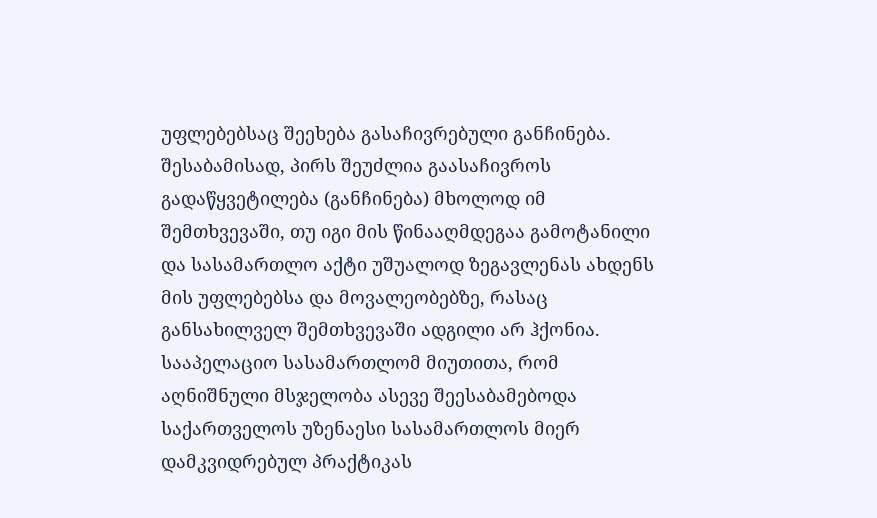უფლებებსაც შეეხება გასაჩივრებული განჩინება. შესაბამისად, პირს შეუძლია გაასაჩივროს გადაწყვეტილება (განჩინება) მხოლოდ იმ შემთხვევაში, თუ იგი მის წინააღმდეგაა გამოტანილი და სასამართლო აქტი უშუალოდ ზეგავლენას ახდენს მის უფლებებსა და მოვალეობებზე, რასაც განსახილველ შემთხვევაში ადგილი არ ჰქონია. სააპელაციო სასამართლომ მიუთითა, რომ აღნიშნული მსჯელობა ასევე შეესაბამებოდა საქართველოს უზენაესი სასამართლოს მიერ დამკვიდრებულ პრაქტიკას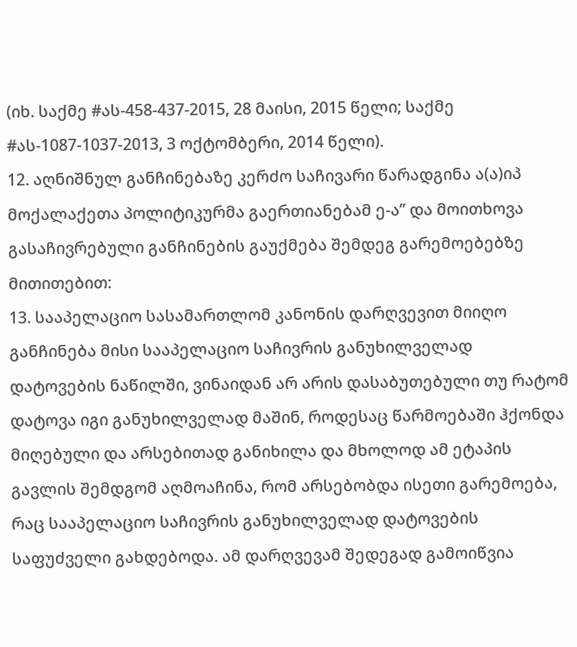(იხ. საქმე #ას-458-437-2015, 28 მაისი, 2015 წელი; საქმე #ას-1087-1037-2013, 3 ოქტომბერი, 2014 წელი).
12. აღნიშნულ განჩინებაზე კერძო საჩივარი წარადგინა ა(ა)იპ მოქალაქეთა პოლიტიკურმა გაერთიანებამ ე-ა’’ და მოითხოვა გასაჩივრებული განჩინების გაუქმება შემდეგ გარემოებებზე მითითებით:
13. სააპელაციო სასამართლომ კანონის დარღვევით მიიღო განჩინება მისი სააპელაციო საჩივრის განუხილველად დატოვების ნაწილში, ვინაიდან არ არის დასაბუთებული თუ რატომ დატოვა იგი განუხილველად მაშინ, როდესაც წარმოებაში ჰქონდა მიღებული და არსებითად განიხილა და მხოლოდ ამ ეტაპის გავლის შემდგომ აღმოაჩინა, რომ არსებობდა ისეთი გარემოება, რაც სააპელაციო საჩივრის განუხილველად დატოვების საფუძველი გახდებოდა. ამ დარღვევამ შედეგად გამოიწვია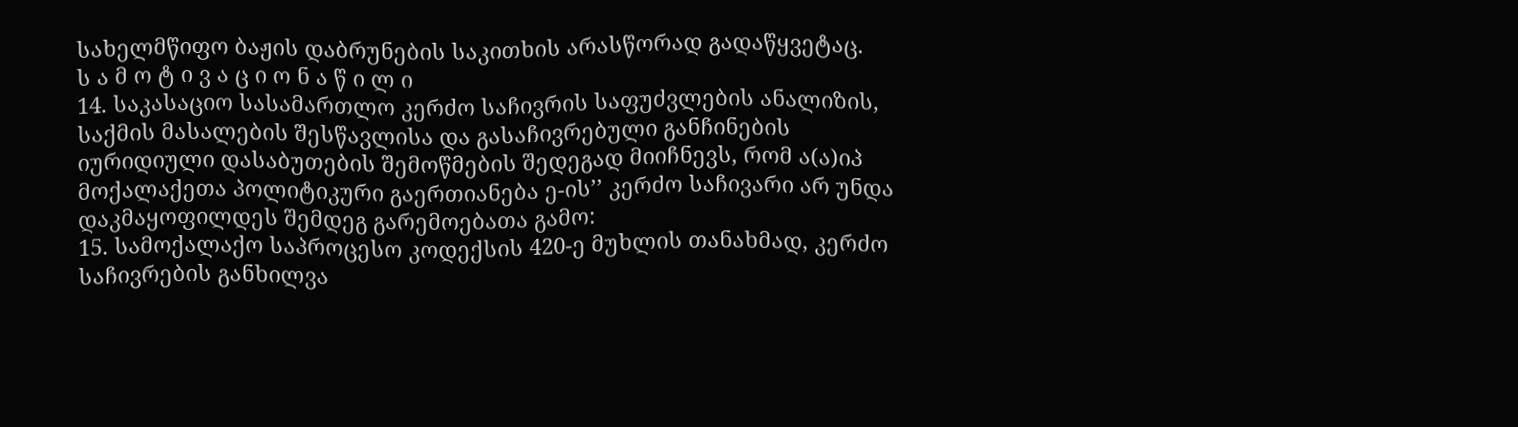სახელმწიფო ბაჟის დაბრუნების საკითხის არასწორად გადაწყვეტაც.
ს ა მ ო ტ ი ვ ა ც ი ო ნ ა წ ი ლ ი
14. საკასაციო სასამართლო კერძო საჩივრის საფუძვლების ანალიზის, საქმის მასალების შესწავლისა და გასაჩივრებული განჩინების იურიდიული დასაბუთების შემოწმების შედეგად მიიჩნევს, რომ ა(ა)იპ მოქალაქეთა პოლიტიკური გაერთიანება ე-ის’’ კერძო საჩივარი არ უნდა დაკმაყოფილდეს შემდეგ გარემოებათა გამო:
15. სამოქალაქო საპროცესო კოდექსის 420-ე მუხლის თანახმად, კერძო საჩივრების განხილვა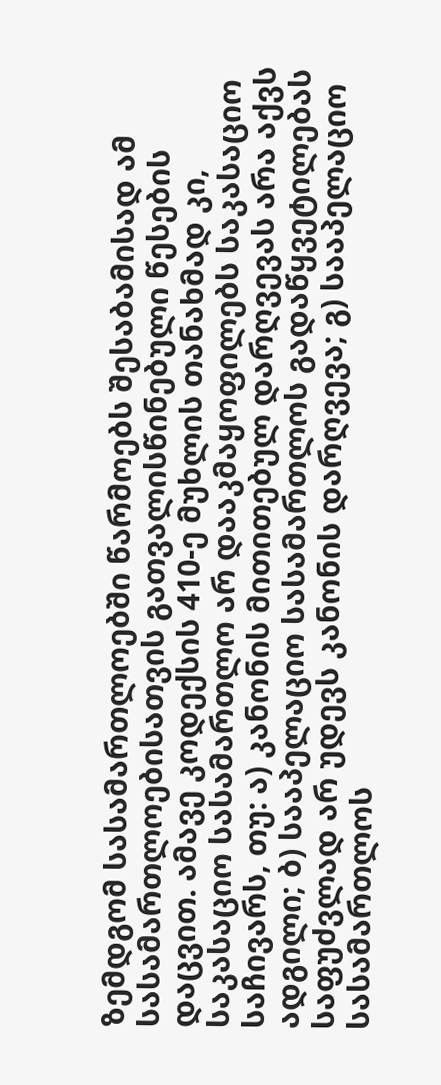ზემდგომ სასამართლოებში წარმოებს შესაბამისად ამ სასამართლოებისათვის გათვალისწინებული წესების დაცვით. ამავე კოდექსის 410-ე მუხლის თანახმად კი, საკასაციო სასამართლო არ დააკმაყოფილებს საკასაციო საჩივარს, თუ: ა) კანონის მითითებულ დარღვევას არა აქვს ადგილი; ბ) სააპელაციო სასამართლოს გადაწყვეტილებას საფუძვლად არ უდევს კანონის დარღვევა; გ) სააპელაციო სასამართლოს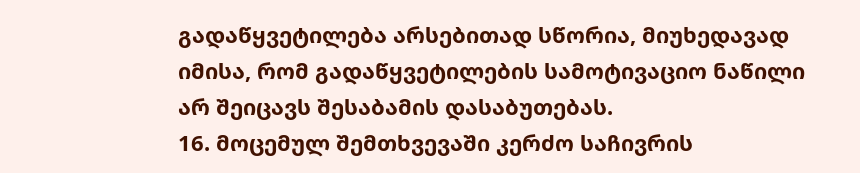გადაწყვეტილება არსებითად სწორია, მიუხედავად იმისა, რომ გადაწყვეტილების სამოტივაციო ნაწილი არ შეიცავს შესაბამის დასაბუთებას.
16. მოცემულ შემთხვევაში კერძო საჩივრის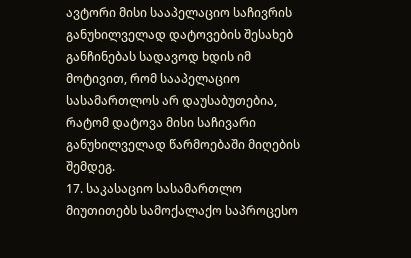ავტორი მისი სააპელაციო საჩივრის განუხილველად დატოვების შესახებ განჩინებას სადავოდ ხდის იმ მოტივით, რომ სააპელაციო სასამართლოს არ დაუსაბუთებია, რატომ დატოვა მისი საჩივარი განუხილველად წარმოებაში მიღების შემდეგ.
17. საკასაციო სასამართლო მიუთითებს სამოქალაქო საპროცესო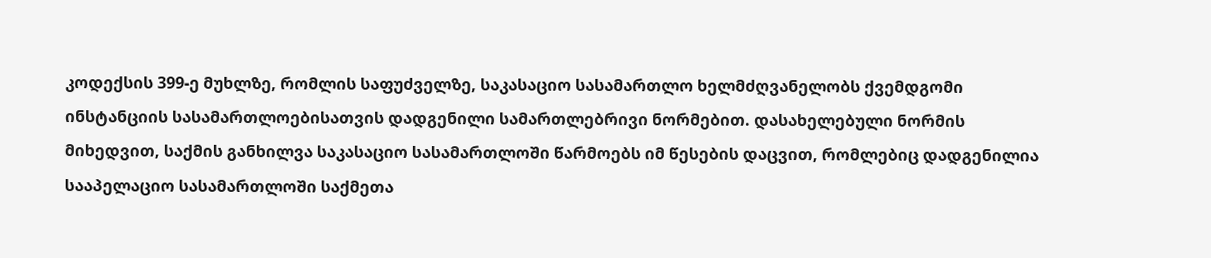კოდექსის 399-ე მუხლზე, რომლის საფუძველზე, საკასაციო სასამართლო ხელმძღვანელობს ქვემდგომი ინსტანციის სასამართლოებისათვის დადგენილი სამართლებრივი ნორმებით. დასახელებული ნორმის მიხედვით, საქმის განხილვა საკასაციო სასამართლოში წარმოებს იმ წესების დაცვით, რომლებიც დადგენილია სააპელაციო სასამართლოში საქმეთა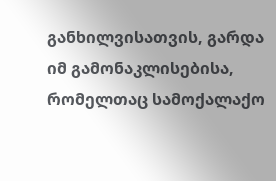განხილვისათვის, გარდა იმ გამონაკლისებისა, რომელთაც სამოქალაქო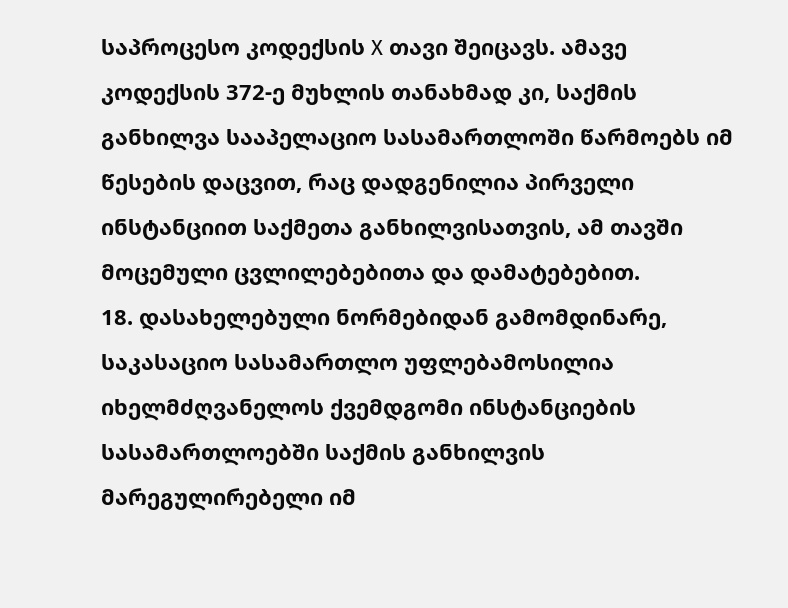საპროცესო კოდექსის X თავი შეიცავს. ამავე კოდექსის 372-ე მუხლის თანახმად კი, საქმის განხილვა სააპელაციო სასამართლოში წარმოებს იმ წესების დაცვით, რაც დადგენილია პირველი ინსტანციით საქმეთა განხილვისათვის, ამ თავში მოცემული ცვლილებებითა და დამატებებით.
18. დასახელებული ნორმებიდან გამომდინარე, საკასაციო სასამართლო უფლებამოსილია იხელმძღვანელოს ქვემდგომი ინსტანციების სასამართლოებში საქმის განხილვის მარეგულირებელი იმ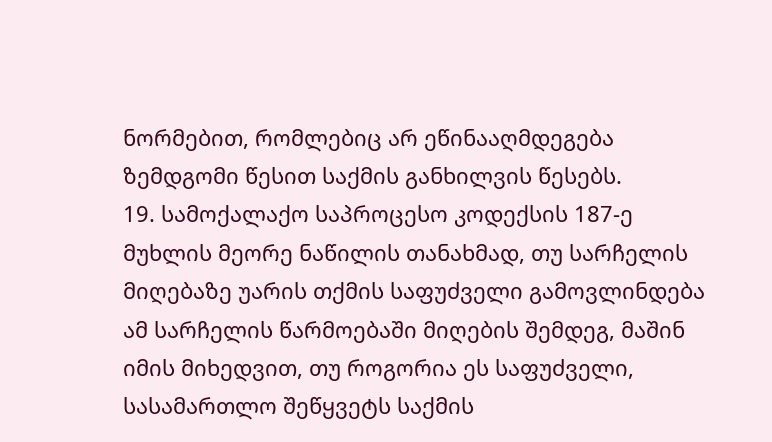ნორმებით, რომლებიც არ ეწინააღმდეგება ზემდგომი წესით საქმის განხილვის წესებს.
19. სამოქალაქო საპროცესო კოდექსის 187-ე მუხლის მეორე ნაწილის თანახმად, თუ სარჩელის მიღებაზე უარის თქმის საფუძველი გამოვლინდება ამ სარჩელის წარმოებაში მიღების შემდეგ, მაშინ იმის მიხედვით, თუ როგორია ეს საფუძველი, სასამართლო შეწყვეტს საქმის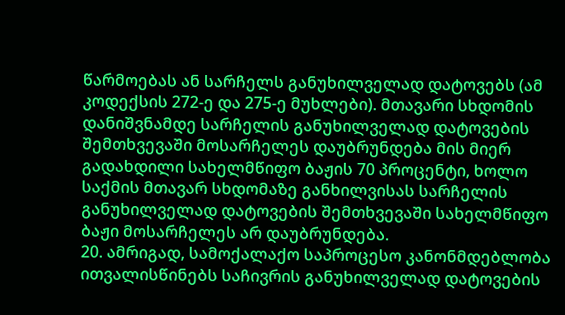წარმოებას ან სარჩელს განუხილველად დატოვებს (ამ კოდექსის 272-ე და 275-ე მუხლები). მთავარი სხდომის დანიშვნამდე სარჩელის განუხილველად დატოვების შემთხვევაში მოსარჩელეს დაუბრუნდება მის მიერ გადახდილი სახელმწიფო ბაჟის 70 პროცენტი, ხოლო საქმის მთავარ სხდომაზე განხილვისას სარჩელის განუხილველად დატოვების შემთხვევაში სახელმწიფო ბაჟი მოსარჩელეს არ დაუბრუნდება.
20. ამრიგად, სამოქალაქო საპროცესო კანონმდებლობა ითვალისწინებს საჩივრის განუხილველად დატოვების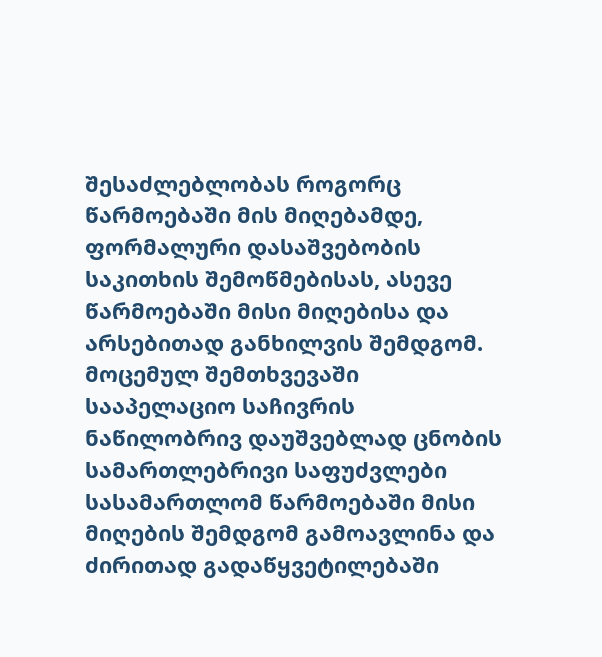შესაძლებლობას როგორც წარმოებაში მის მიღებამდე, ფორმალური დასაშვებობის საკითხის შემოწმებისას, ასევე წარმოებაში მისი მიღებისა და არსებითად განხილვის შემდგომ. მოცემულ შემთხვევაში სააპელაციო საჩივრის ნაწილობრივ დაუშვებლად ცნობის სამართლებრივი საფუძვლები სასამართლომ წარმოებაში მისი მიღების შემდგომ გამოავლინა და ძირითად გადაწყვეტილებაში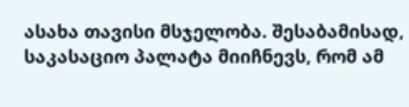ასახა თავისი მსჯელობა. შესაბამისად, საკასაციო პალატა მიიჩნევს, რომ ამ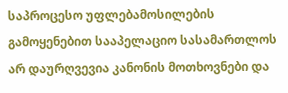საპროცესო უფლებამოსილების გამოყენებით სააპელაციო სასამართლოს არ დაურღვევია კანონის მოთხოვნები და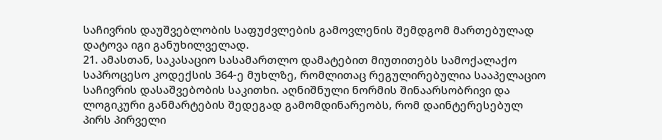საჩივრის დაუშვებლობის საფუძვლების გამოვლენის შემდგომ მართებულად დატოვა იგი განუხილველად.
21. ამასთან, საკასაციო სასამართლო დამატებით მიუთითებს სამოქალაქო საპროცესო კოდექსის 364-ე მუხლზე, რომლითაც რეგულირებულია სააპელაციო საჩივრის დასაშვებობის საკითხი. აღნიშნული ნორმის შინაარსობრივი და ლოგიკური განმარტების შედეგად გამომდინარეობს, რომ დაინტერესებულ პირს პირველი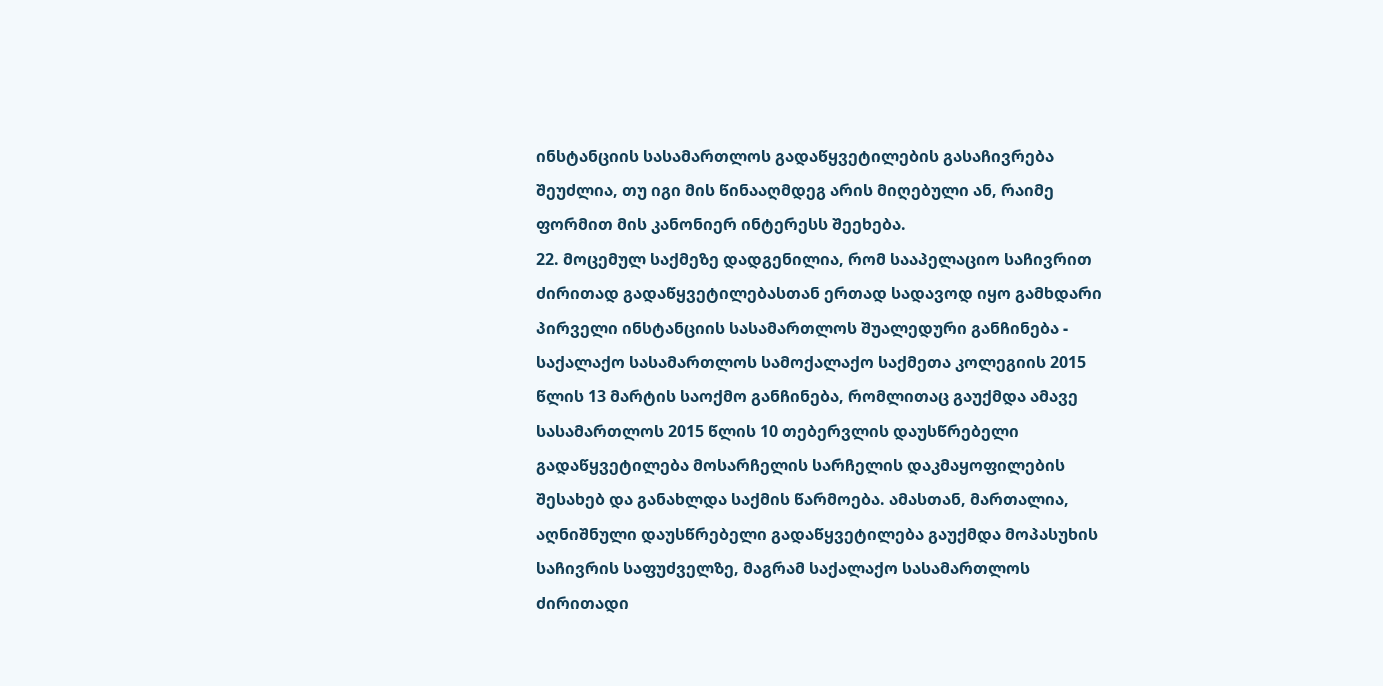ინსტანციის სასამართლოს გადაწყვეტილების გასაჩივრება შეუძლია, თუ იგი მის წინააღმდეგ არის მიღებული ან, რაიმე ფორმით მის კანონიერ ინტერესს შეეხება.
22. მოცემულ საქმეზე დადგენილია, რომ სააპელაციო საჩივრით ძირითად გადაწყვეტილებასთან ერთად სადავოდ იყო გამხდარი პირველი ინსტანციის სასამართლოს შუალედური განჩინება - საქალაქო სასამართლოს სამოქალაქო საქმეთა კოლეგიის 2015 წლის 13 მარტის საოქმო განჩინება, რომლითაც გაუქმდა ამავე სასამართლოს 2015 წლის 10 თებერვლის დაუსწრებელი გადაწყვეტილება მოსარჩელის სარჩელის დაკმაყოფილების შესახებ და განახლდა საქმის წარმოება. ამასთან, მართალია, აღნიშნული დაუსწრებელი გადაწყვეტილება გაუქმდა მოპასუხის საჩივრის საფუძველზე, მაგრამ საქალაქო სასამართლოს ძირითადი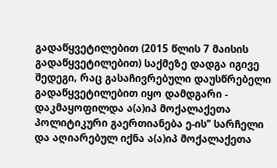გადაწყვეტილებით (2015 წლის 7 მაისის გადაწყვეტილებით) საქმეზე დადგა იგივე შედეგი, რაც გასაჩივრებული დაუსწრებელი გადაწყვეტილებით იყო დამდგარი - დაკმაყოფილდა ა(ა)იპ მოქალაქეთა პოლიტიკური გაერთიანება ე-ის’’ სარჩელი და აღიარებულ იქნა ა(ა)იპ მოქალაქეთა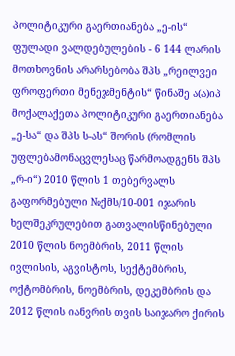პოლიტიკური გაერთიანება „ე-ის“ ფულადი ვალდებულების - 6 144 ლარის მოთხოვნის არარსებობა შპს „რეილვეი ფროფერთი მენეჯმენტის“ წინაშე ა(ა)იპ მოქალაქეთა პოლიტიკური გაერთიანება „ე-სა“ და შპს ს-ას“ შორის (რომლის უფლებამონაცვლესაც წარმოადგენს შპს „რ-ი“) 2010 წლის 1 თებერვალს გაფორმებული №ქმს/10-001 იჯარის ხელშეკრულებით გათვალისწინებული 2010 წლის ნოემბრის, 2011 წლის ივლისის, აგვისტოს, სექტემბრის, ოქტომბრის, ნოემბრის, დეკემბრის და 2012 წლის იანვრის თვის საიჯარო ქირის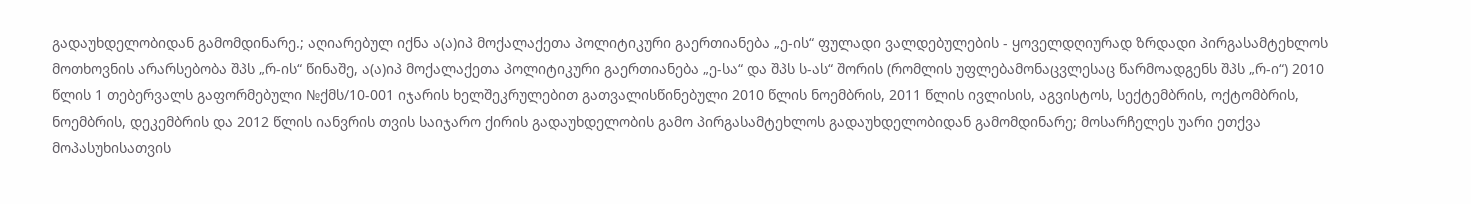გადაუხდელობიდან გამომდინარე.; აღიარებულ იქნა ა(ა)იპ მოქალაქეთა პოლიტიკური გაერთიანება „ე-ის“ ფულადი ვალდებულების - ყოველდღიურად ზრდადი პირგასამტეხლოს მოთხოვნის არარსებობა შპს „რ-ის“ წინაშე, ა(ა)იპ მოქალაქეთა პოლიტიკური გაერთიანება „ე-სა“ და შპს ს-ას“ შორის (რომლის უფლებამონაცვლესაც წარმოადგენს შპს „რ-ი“) 2010 წლის 1 თებერვალს გაფორმებული №ქმს/10-001 იჯარის ხელშეკრულებით გათვალისწინებული 2010 წლის ნოემბრის, 2011 წლის ივლისის, აგვისტოს, სექტემბრის, ოქტომბრის, ნოემბრის, დეკემბრის და 2012 წლის იანვრის თვის საიჯარო ქირის გადაუხდელობის გამო პირგასამტეხლოს გადაუხდელობიდან გამომდინარე; მოსარჩელეს უარი ეთქვა მოპასუხისათვის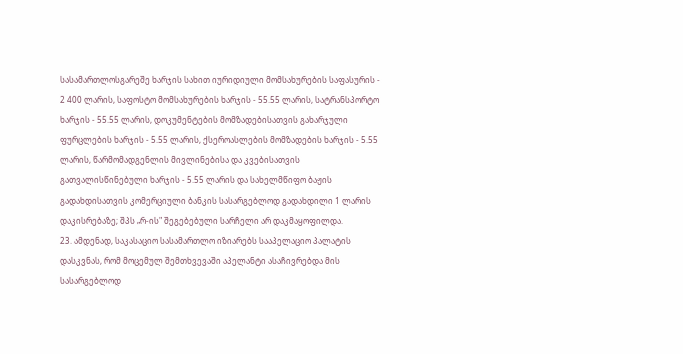სასამართლოსგარეშე ხარჯის სახით იურიდიული მომსახურების საფასურის - 2 400 ლარის, საფოსტო მომსახურების ხარჯის - 55.55 ლარის, სატრანსპორტო ხარჯის - 55.55 ლარის, დოკუმენტების მომზადებისათვის გახარჯული ფურცლების ხარჯის - 5.55 ლარის, ქსეროასლების მომზადების ხარჯის - 5.55 ლარის, წარმომადგენლის მივლინებისა და კვებისათვის გათვალისწინებული ხარჯის - 5.55 ლარის და სახელმწიფო ბაჟის გადახდისათვის კომერციული ბანკის სასარგებლოდ გადახდილი 1 ლარის დაკისრებაზე; შპს „რ-ის" შეგებებული სარჩელი არ დაკმაყოფილდა.
23. ამდენად, საკასაციო სასამართლო იზიარებს სააპელაციო პალატის დასკვნას, რომ მოცემულ შემთხვევაში აპელანტი ასაჩივრებდა მის სასარგებლოდ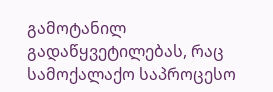გამოტანილ გადაწყვეტილებას, რაც სამოქალაქო საპროცესო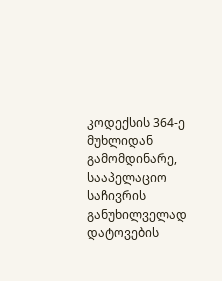კოდექსის 364-ე მუხლიდან გამომდინარე, სააპელაციო საჩივრის განუხილველად დატოვების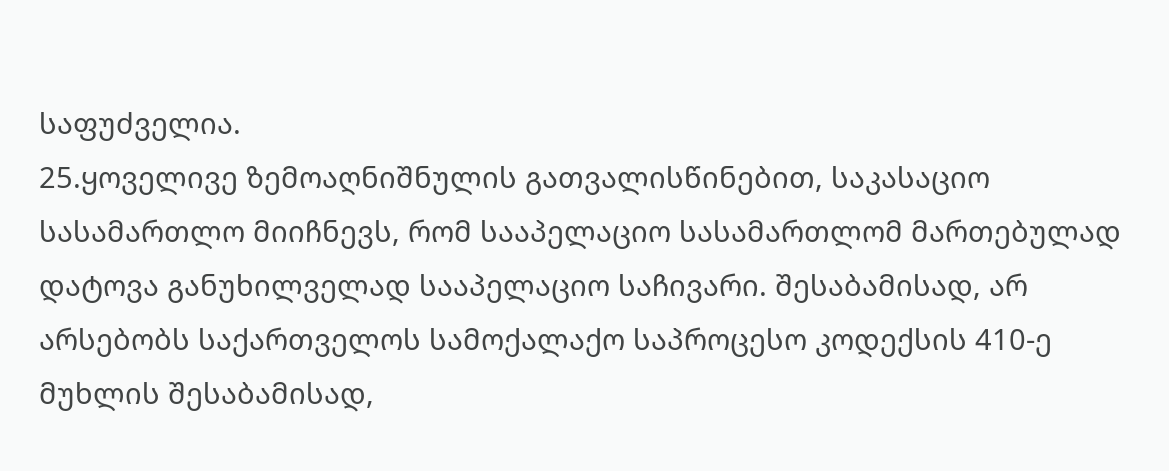საფუძველია.
25.ყოველივე ზემოაღნიშნულის გათვალისწინებით, საკასაციო სასამართლო მიიჩნევს, რომ სააპელაციო სასამართლომ მართებულად დატოვა განუხილველად სააპელაციო საჩივარი. შესაბამისად, არ არსებობს საქართველოს სამოქალაქო საპროცესო კოდექსის 410-ე მუხლის შესაბამისად,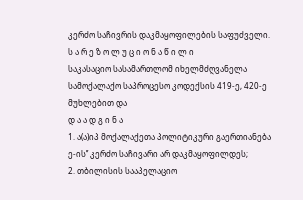კერძო საჩივრის დაკმაყოფილების საფუძველი.
ს ა რ ე ზ ო ლ უ ც ი ო ნ ა წ ი ლ ი
საკასაციო სასამართლომ იხელმძღვანელა სამოქალაქო საპროცესო კოდექსის 419-ე, 420-ე მუხლებით და
დ ა ა დ გ ი ნ ა
1. ა(ა)იპ მოქალაქეთა პოლიტიკური გაერთიანება ე-ის’’ კერძო საჩივარი არ დაკმაყოფილდეს;
2. თბილისის სააპელაციო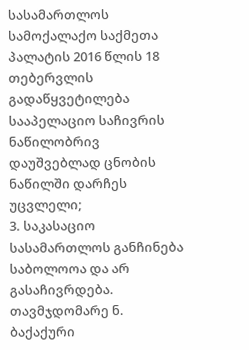სასამართლოს სამოქალაქო საქმეთა პალატის 2016 წლის 18 თებერვლის გადაწყვეტილება სააპელაციო საჩივრის ნაწილობრივ დაუშვებლად ცნობის ნაწილში დარჩეს უცვლელი;
3. საკასაციო სასამართლოს განჩინება საბოლოოა და არ გასაჩივრდება.
თავმჯდომარე ნ. ბაქაქური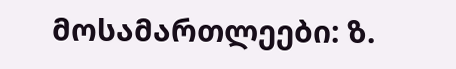მოსამართლეები: ზ.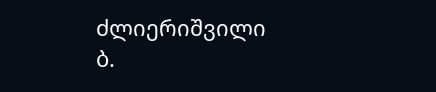ძლიერიშვილი
ბ.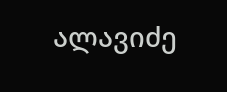ალავიძე